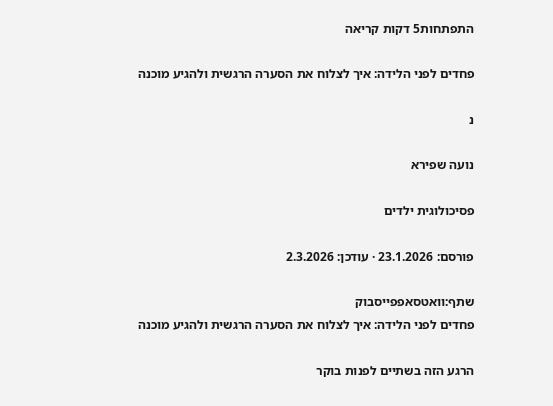התפתחות5 דקות קריאה

פחדים לפני הלידה: איך לצלוח את הסערה הרגשית ולהגיע מוכנה

נ

נועה שפירא

פסיכולוגית ילדים

פורסם: 23.1.2026 · עודכן: 2.3.2026

שתף:וואטסאפפייסבוק
פחדים לפני הלידה: איך לצלוח את הסערה הרגשית ולהגיע מוכנה

הרגע הזה בשתיים לפנות בוקר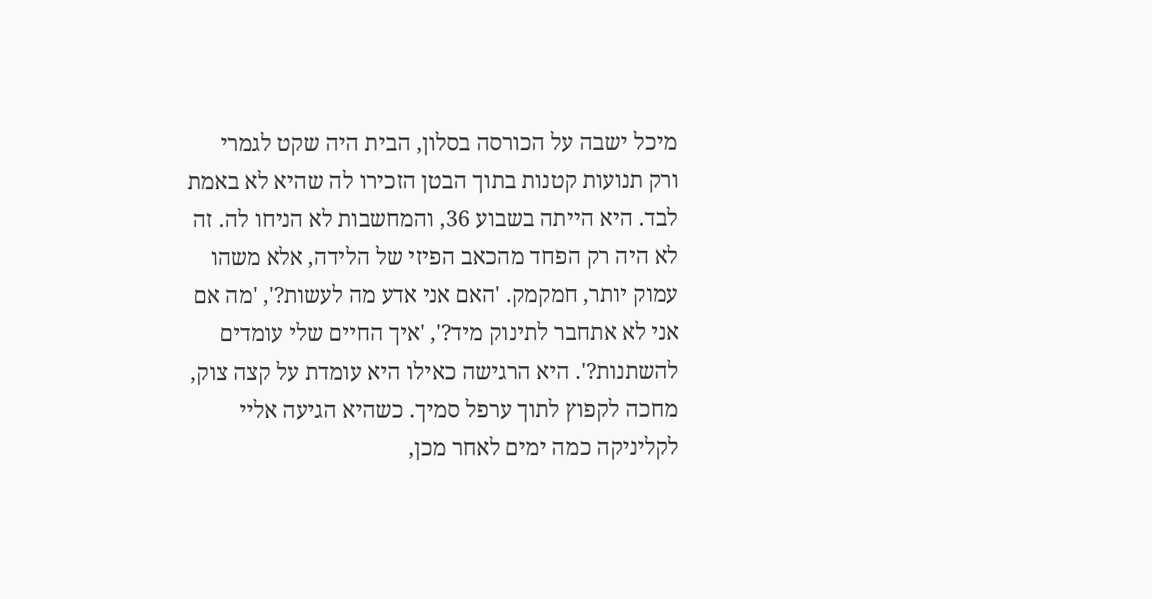מיכל ישבה על הכורסה בסלון, הבית היה שקט לגמרי ורק תנועות קטנות בתוך הבטן הזכירו לה שהיא לא באמת לבד. היא הייתה בשבוע 36, והמחשבות לא הניחו לה. זה לא היה רק הפחד מהכאב הפיזי של הלידה, אלא משהו עמוק יותר, חמקמק. 'האם אני אדע מה לעשות?', 'מה אם אני לא אתחבר לתינוק מיד?', 'איך החיים שלי עומדים להשתנות?'. היא הרגישה כאילו היא עומדת על קצה צוק, מחכה לקפוץ לתוך ערפל סמיך. כשהיא הגיעה אליי לקליניקה כמה ימים לאחר מכן,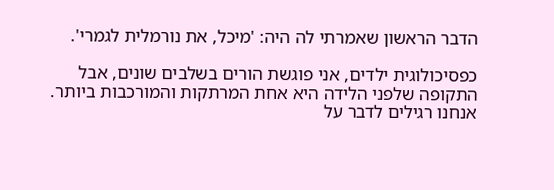הדבר הראשון שאמרתי לה היה: 'מיכל, את נורמלית לגמרי'.

כפסיכולוגית ילדים, אני פוגשת הורים בשלבים שונים, אבל התקופה שלפני הלידה היא אחת המרתקות והמורכבות ביותר. אנחנו רגילים לדבר על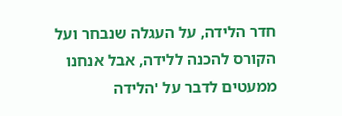חדר הלידה, על העגלה שנבחר ועל הקורס להכנה ללידה, אבל אנחנו ממעטים לדבר על 'הלידה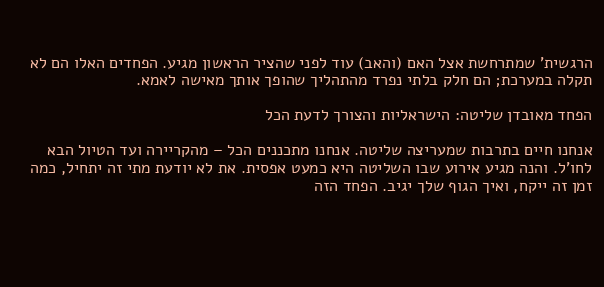הרגשית' שמתרחשת אצל האם (והאב) עוד לפני שהציר הראשון מגיע. הפחדים האלו הם לא תקלה במערכת; הם חלק בלתי נפרד מהתהליך שהופך אותך מאישה לאמא.

הפחד מאובדן שליטה: הישראליות והצורך לדעת הכל

אנחנו חיים בתרבות שמעריצה שליטה. אנחנו מתכננים הכל – מהקריירה ועד הטיול הבא לחו'ל. והנה מגיע אירוע שבו השליטה היא כמעט אפסית. את לא יודעת מתי זה יתחיל, כמה זמן זה ייקח, ואיך הגוף שלך יגיב. הפחד הזה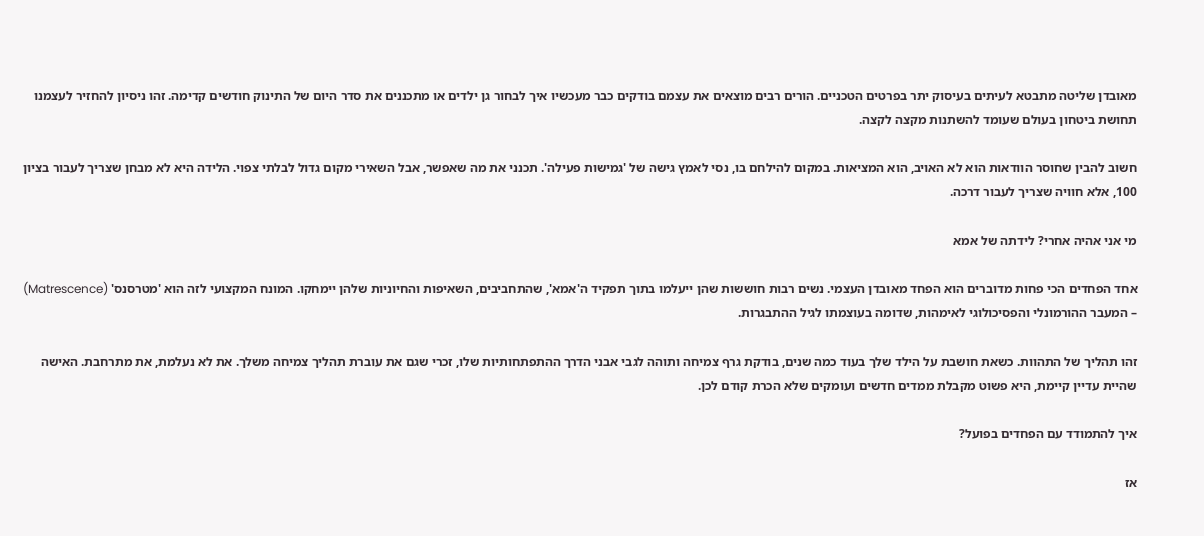מאובדן שליטה מתבטא לעיתים בעיסוק יתר בפרטים הטכניים. הורים רבים מוצאים את עצמם בודקים כבר מעכשיו איך לבחור גן ילדים או מתכננים את סדר היום של התינוק חודשים קדימה. זהו ניסיון להחזיר לעצמנו תחושת ביטחון בעולם שעומד להשתנות מקצה לקצה.

חשוב להבין שחוסר הוודאות הוא לא האויב, הוא המציאות. במקום להילחם בו, נסי לאמץ גישה של 'גמישות פעילה'. תכנני את מה שאפשר, אבל השאירי מקום גדול לבלתי צפוי. הלידה היא לא מבחן שצריך לעבור בציון 100, אלא חוויה שצריך לעבור דרכה.

מי אני אהיה אחרי? לידתה של אמא

אחד הפחדים הכי פחות מדוברים הוא הפחד מאובדן העצמי. נשים רבות חוששות שהן ייעלמו בתוך תפקיד ה'אמא', שהתחביבים, השאיפות והחיוניות שלהן יימחקו. המונח המקצועי לזה הוא 'מטרסנס' (Matrescence) – המעבר ההורמונלי והפסיכולוגי לאימהות, שדומה בעוצמתו לגיל ההתבגרות.

זהו תהליך של התהוות. כשאת חושבת על הילד שלך בעוד כמה שנים, בודקת גרף צמיחה ותוהה לגבי אבני הדרך ההתפתחותיות שלו, זכרי שגם את עוברת תהליך צמיחה משלך. את לא נעלמת, את מתרחבת. האישה שהיית עדיין קיימת, היא פשוט מקבלת ממדים חדשים ועומקים שלא הכרת קודם לכן.

איך להתמודד עם הפחדים בפועל?

אז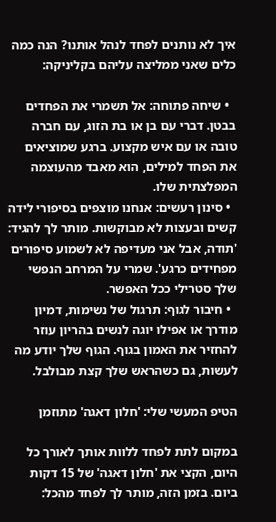איך לא נותנים לפחד לנהל אותנו? הנה כמה כלים שאני ממליצה עליהם בקליניקה:

  • שיחה פתוחה: אל תשמרי את הפחדים בבטן. דברי עם בן או בת הזוג, עם חברה טובה או עם איש מקצוע. ברגע שמוציאים את הפחד למילים, הוא מאבד מהעוצמה המפלצתית שלו.
  • סינון רעשים: אנחנו מוצפים בסיפורי לידה קשים ובעצות לא מבוקשות. מותר לך להגיד: 'תודה, אבל אני מעדיפה לא לשמוע סיפורים מפחידים כרגע'. שמרי על המרחב הנפשי שלך סטרילי ככל האפשר.
  • חיבור לגוף: תרגול של נשימות, דמיון מודרך או אפילו יוגה לנשים בהריון עוזר להחזיר את האמון בגוף. הגוף שלך יודע מה לעשות, גם כשהראש שלך קצת מבולבל.

הטיפ המעשי שלי: 'חלון דאגה' מתוזמן

במקום לתת לפחד ללוות אותך לאורך כל היום, הקצי את 'חלון דאגה' של 15 דקות ביום. בזמן הזה, מותר לך לפחד מהכל: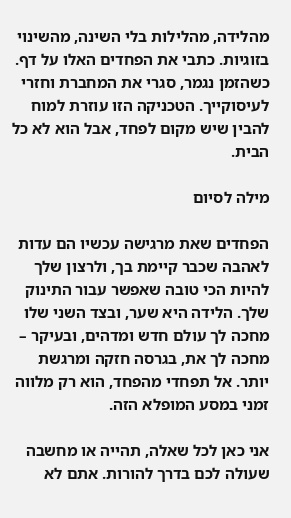מהלידה, מהלילות בלי השינה, מהשינוי בזוגיות. כתבי את הפחדים האלו על דף. כשהזמן נגמר, סגרי את המחברת וחזרי לעיסוקייך. הטכניקה הזו עוזרת למוח להבין שיש מקום לפחד, אבל הוא לא כל הבית.

מילה לסיום

הפחדים שאת מרגישה עכשיו הם עדות לאהבה שכבר קיימת בך, ולרצון שלך להיות הכי טובה שאפשר עבור התינוק שלך. הלידה היא שער, ובצד השני שלו מחכה לך עולם חדש ומדהים, ובעיקר – מחכה לך את, בגרסה חזקה ומרגשת יותר. אל תפחדי מהפחד, הוא רק מלווה זמני במסע המופלא הזה.

אני כאן לכל שאלה, תהייה או מחשבה שעולה לכם בדרך להורות. אתם לא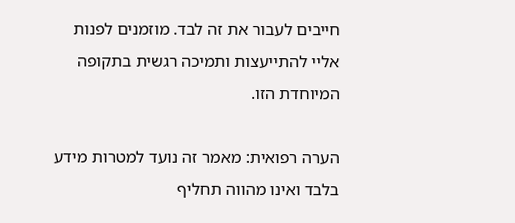חייבים לעבור את זה לבד. מוזמנים לפנות אליי להתייעצות ותמיכה רגשית בתקופה המיוחדת הזו.

הערה רפואית: מאמר זה נועד למטרות מידע בלבד ואינו מהווה תחליף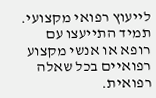לייעוץ רפואי מקצועי. תמיד התייעצו עם רופא או אנשי מקצוע רפואיים בכל שאלה רפואית.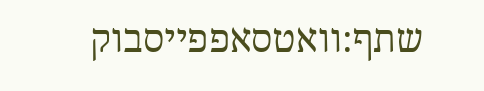שתף:וואטסאפפייסבוק